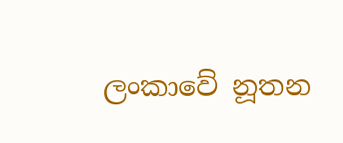ලංකාවේ නූතන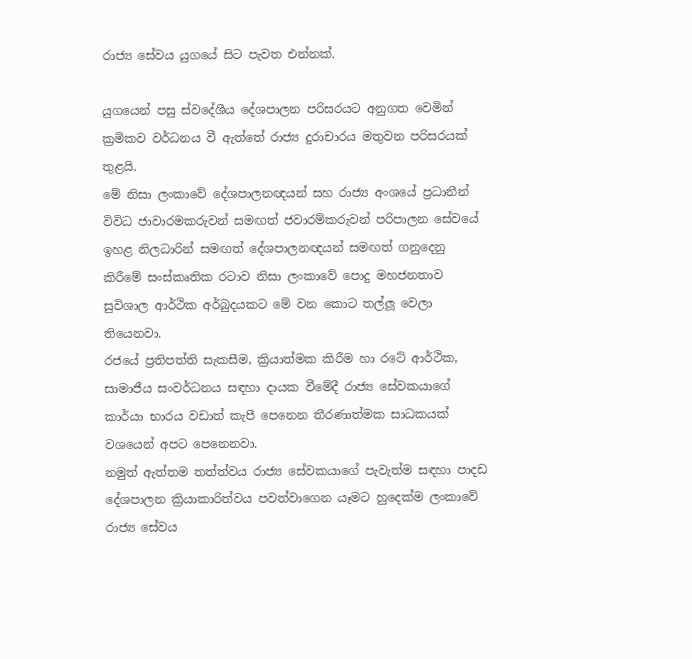රාජ්‍ය සේවය යුගයේ සිට පැවත එන්නක්.

යුගයෙන් පසු ස්වදේශීය දේශපාලන පරිසරයට අනුගත වෙමින් ක්‍රමිකව වර්ධනය වී ඇත්තේ රාජ්‍ය දුරාචාරය මතුවන පරිසරයක් තුළයි.
මේ නිසා ලංකාවේ දේශපාලනඥයන් සහ රාජ්‍ය අංශයේ ප්‍රධානීන් විවිධ ජාවාරමකරුවන් සමඟත් ජවාරම්කරුවන් පරිපාලන සේවයේ ඉහළ නිලධාරින් සමඟත් දේශපාලනඥයන් සමඟත් ගනුදෙනු කිරීමේ සංස්කෘතික රටාව නිසා ලංකාවේ පොදු මහජනතාව සුවිශාල ආර්ථික අර්බුදයකට මේ වන කොට තල්ලූ වෙලා තියෙනවා.
රජයේ ප්‍රතිපත්ති සැකසීම, ක්‍රියාත්මක කිරීම හා රටේ ආර්ථික, සාමාජීය සංවර්ධනය සඳහා දායක වීමේදී රාජ්‍ය සේවකයාගේ කාර්යා භාරය වඩාත් කැපී පෙනෙන තීරණාත්මක සාධකයක් වශයෙන් අපට පෙනෙනවා.
නමුත් ඇත්තම තත්ත්වය රාජ්‍ය සේවකයාගේ පැවැත්ම සඳහා පාදඩ දේශපාලන ක්‍රියාකාරිත්වය පවත්වාගෙන යෑමට හුදෙක්ම ලංකාවේ රාජ්‍ය සේවය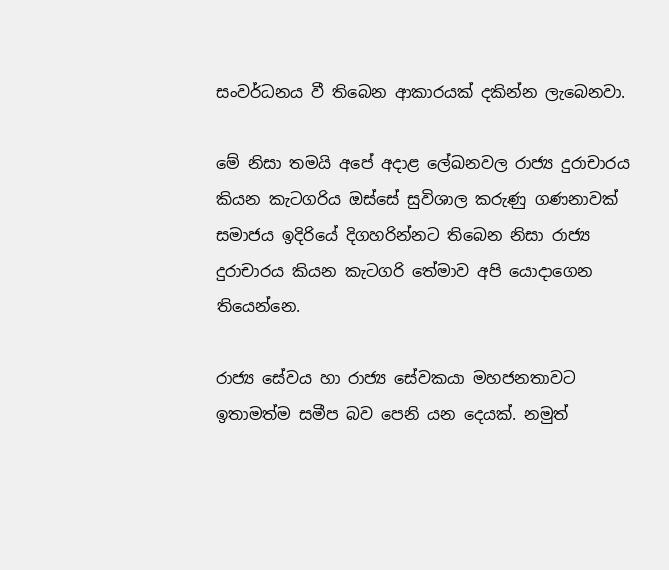සංවර්ධනය වී තිබෙන ආකාරයක් දකින්න ලැබෙනවා.

මේ නිසා තමයි අපේ අදාළ ලේඛනවල රාජ්‍ය දුරාචාරය කියන කැටගරිය ඔස්සේ සුවිශාල කරුණු ගණනාවක් සමාජය ඉදිරියේ දිගහරින්නට තිබෙන නිසා රාජ්‍ය දුරාචාරය කියන කැටගරි තේමාව අපි යොදාගෙන
තියෙන්නෙ.

රාජ්‍ය සේවය හා රාජ්‍ය සේවකයා මහජනතාවට ඉතාමත්ම සමීප බව පෙනි යන දෙයක්. නමුත්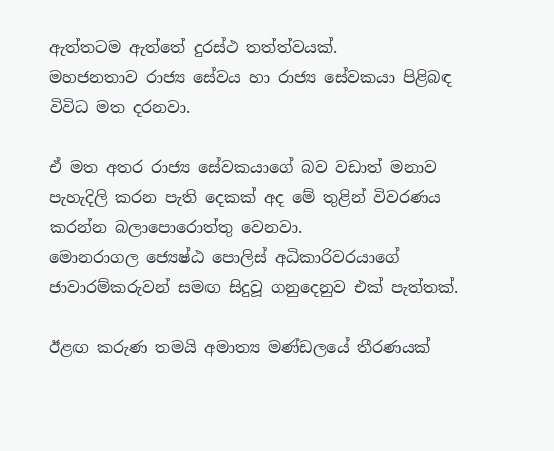ඇත්තටම ඇත්තේ දුරස්ථ තත්ත්වයක්.
මහජනතාව රාජ්‍ය සේවය හා රාජ්‍ය සේවකයා පිළිබඳ විවිධ මත දරනවා.

ඒ මත අතර රාජ්‍ය සේවකයාගේ බව වඩාත් මනාව පැහැදිලි කරන පැති දෙකක් අද මේ තුළින් විවරණය කරන්න බලාපොරොත්තු වෙනවා.
මොනරාගල ජ්‍යෙෂ්ඨ පොලිස් අධිකාරිවරයාගේ ජාවාරම්කරුවන් සමඟ සිදුවූ ගනුදෙනුව එක් පැත්තක්.

ඊළඟ කරුණ තමයි අමාත්‍ය මණ්ඩලයේ තීරණයක්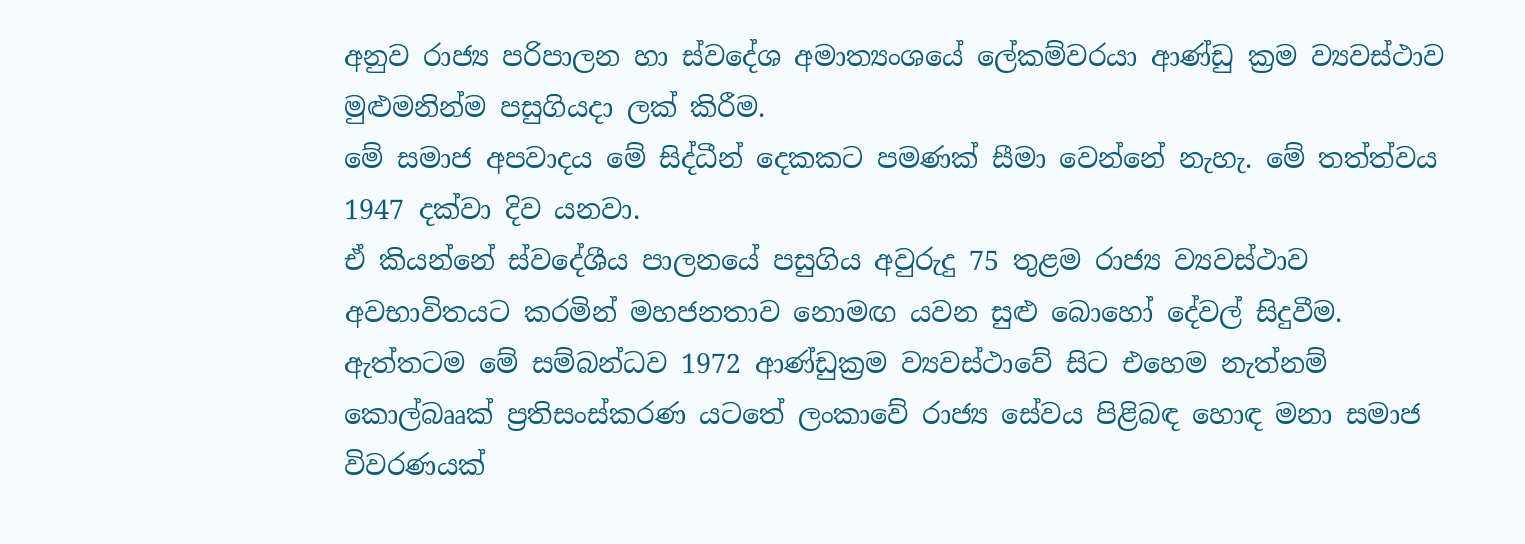අනුව රාජ්‍ය පරිපාලන හා ස්වදේශ අමාත්‍යංශයේ ලේකම්වරයා ආණ්ඩු ක්‍රම ව්‍යවස්ථාව මුළුමනින්ම පසුගියදා ලක් කිරීම.
මේ සමාජ අපවාදය මේ සිද්ධීන් දෙකකට පමණක් සීමා වෙන්නේ නැහැ. මේ තත්ත්වය 1947 දක්වා දිව යනවා.
ඒ කියන්නේ ස්වදේශීය පාලනයේ පසුගිය අවුරුදු 75 තුළම රාජ්‍ය ව්‍යවස්ථාව අවභාවිතයට කරමින් මහජනතාව නොමඟ යවන සුළු බොහෝ දේවල් සිදුවීම.
ඇත්තටම මේ සම්බන්ධව 1972 ආණ්ඩුක්‍රම ව්‍යවස්ථාවේ සිට එහෙම නැත්නම් කොල්බෲක් ප්‍රතිසංස්කරණ යටතේ ලංකාවේ රාජ්‍ය සේවය පිළිබඳ හොඳ මනා සමාජ විවරණයක්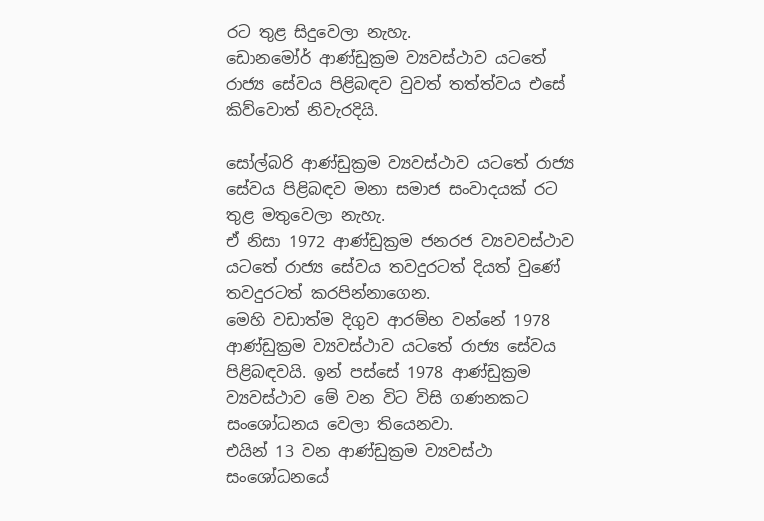රට තුළ සිදුවෙලා නැහැ.
ඩොනමෝර් ආණ්ඩුක්‍රම ව්‍යවස්ථාව යටතේ රාජ්‍ය සේවය පිළිබඳව වුවත් තත්ත්වය එසේ කිව්වොත් නිවැරදියි.

සෝල්බරි ආණ්ඩුක්‍රම ව්‍යවස්ථාව යටතේ රාජ්‍ය සේවය පිළිබඳව මනා සමාජ සංවාදයක් රට තුළ මතුවෙලා නැහැ.
ඒ නිසා 1972 ආණ්ඩුක්‍රම ජනරජ ව්‍යවවස්ථාව යටතේ රාජ්‍ය සේවය තවදුරටත් දියත් වුණේ තවදුරටත් කරපින්නාගෙන.
මෙහි වඩාත්ම දිගුව ආරම්භ වන්නේ 1978 ආණ්ඩුක්‍රම ව්‍යවස්ථාව යටතේ රාජ්‍ය සේවය පිළිබඳවයි. ඉන් පස්සේ 1978 ආණ්ඩුක්‍රම ව්‍යවස්ථාව මේ වන විට විසි ගණනකට සංශෝධනය වෙලා තියෙනවා.
එයින් 13 වන ආණ්ඩුක්‍රම ව්‍යවස්ථා සංශෝධනයේ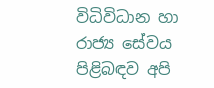විධිවිධාන හා රාජ්‍ය සේවය පිළිබඳව අපි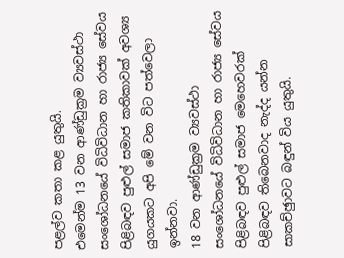පළල්ව කතා කළ යුතුයි.
එමෙන්ම 13 වන ආණ්ඩුක්‍රම ව්‍යවස්ථා සංශෝධනයේ විධිවිධාන හා රාජ්‍ය සේවය පිළිබඳව පුළුල් සමාජ කතිකාවක් අවශ්‍ය යුගයකට අපි මේ වන විට පත්වෙලා ඉන්නවා.
18 වන ආණ්ඩුක්‍රම ව්‍යවස්ථා සංශෝධනයේ විධිවිධාන හා රාජ්‍ය සේවය පිළිබඳව පුළුල් සමාජ මෙහෙවරක් පිළිබඳව තිබෙනවාද නැද්ද යන්න සාකච්ඡුාවට බඳුන් විය යුතුයි.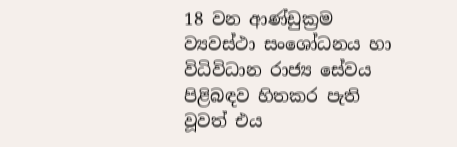18 වන ආණ්ඩුක්‍රම ව්‍යවස්ථා සංශෝධනය හා විධිවිධාන රාජ්‍ය සේවය පිළිබඳව හිතකර පැති වූවත් එය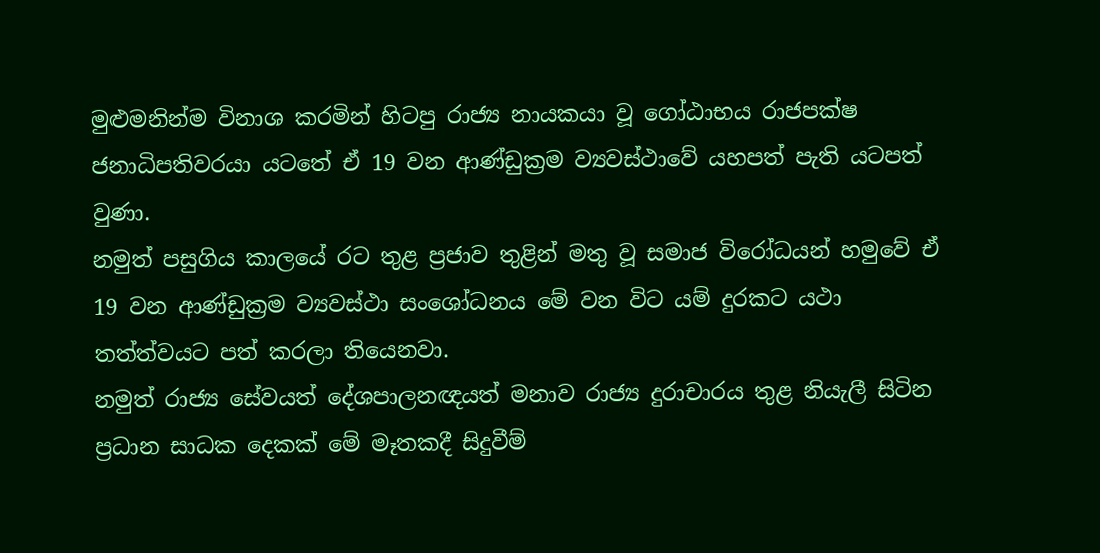මුළුමනින්ම විනාශ කරමින් හිටපු රාජ්‍ය නායකයා වූ ගෝඨාභය රාජපක්ෂ ජනාධිපතිවරයා යටතේ ඒ 19 වන ආණ්ඩුක්‍රම ව්‍යවස්ථාවේ යහපත් පැති යටපත් වුණා.
නමුත් පසුගිය කාලයේ රට තුළ ප්‍රජාව තුළින් මතු වූ සමාජ විරෝධයන් හමුවේ ඒ 19 වන ආණ්ඩුක්‍රම ව්‍යවස්ථා සංශෝධනය මේ වන විට යම් දුරකට යථා තත්ත්වයට පත් කරලා තියෙනවා.
නමුත් රාජ්‍ය සේවයත් දේශපාලනඥයත් මනාව රාජ්‍ය දුරාචාරය තුළ නියැලී සිටින ප්‍රධාන සාධක දෙකක් මේ මෑතකදී සිදුවීම්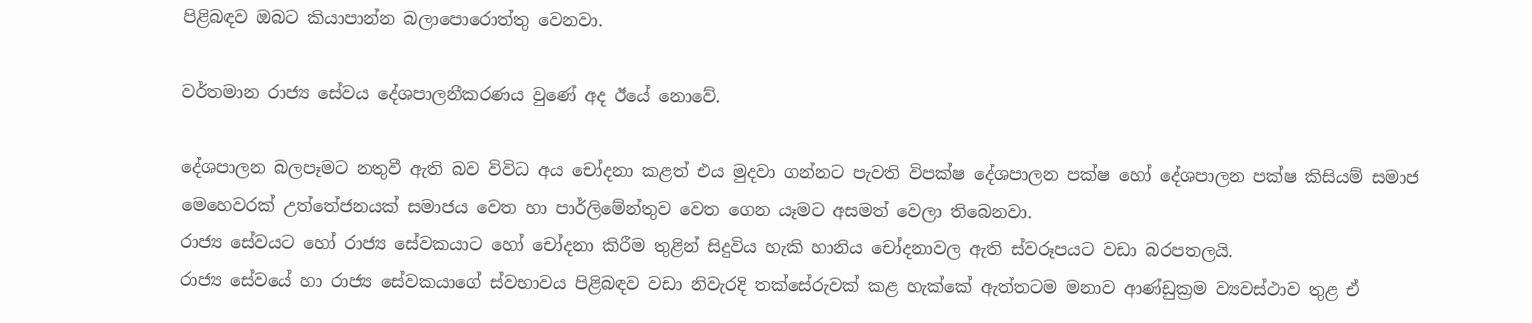පිළිබඳව ඔබට කියාපාන්න බලාපොරොත්තු වෙනවා.

වර්තමාන රාජ්‍ය සේවය දේශපාලනීකරණය වුණේ අද ඊයේ නොවේ.

දේශපාලන බලපෑමට නතුවී ඇති බව විවිධ අය චෝදනා කළත් එය මුදවා ගන්නට පැවති විපක්ෂ දේශපාලන පක්ෂ හෝ දේශපාලන පක්ෂ කිසියම් සමාජ මෙහෙවරක් උත්තේජනයක් සමාජය වෙත හා පාර්ලිමේන්තුව වෙත ගෙන යෑමට අසමත් වෙලා තිබෙනවා.
රාජ්‍ය සේවයට හෝ රාජ්‍ය සේවකයාට හෝ චෝදනා කිරීම තුළින් සිදුවිය හැකි හානිය චෝදනාවල ඇති ස්වරූපයට වඩා බරපතලයි.
රාජ්‍ය සේවයේ හා රාජ්‍ය සේවකයාගේ ස්වභාවය පිළිබඳව වඩා නිවැරදි තක්සේරුවක් කළ හැක්කේ ඇත්තටම මනාව ආණ්ඩුක්‍රම ව්‍යවස්ථාව තුළ ඒ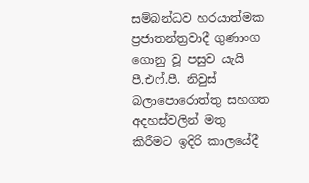සම්බන්ධව හරයාත්මක ප්‍රජාතන්ත්‍රවාදී ගුණාංග ගොනු වූ පසුව යැයි පී.එෆ්.පී. නිවුස් බලාපොරොත්තු සහගත අදහස්වලින් මතු කිරීමට ඉදිරි කාලයේදී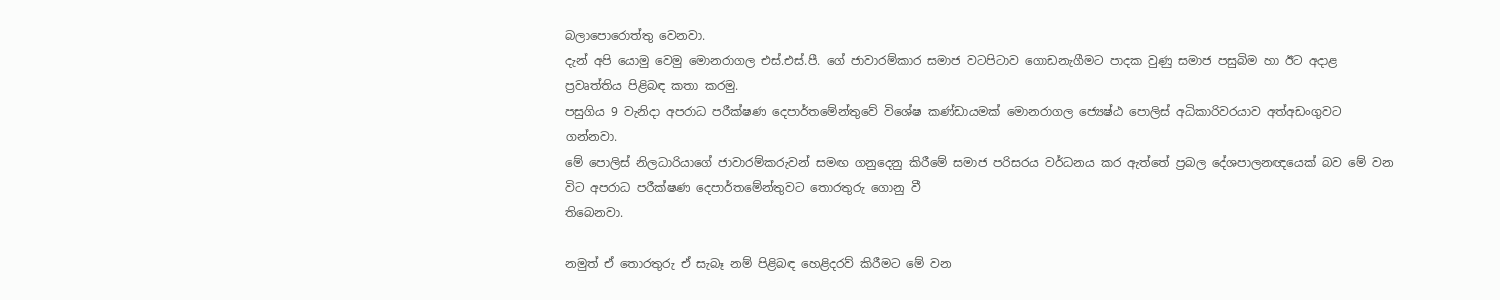බලාපොරොත්තු වෙනවා.
දැන් අපි යොමු වෙමු මොනරාගල එස්.එස්.පී. ගේ ජාවාරම්කාර සමාජ වටපිටාව ගොඩනැගීමට පාදක වුණු සමාජ පසුබිම හා ඊට අදාළ ප්‍රවෘත්තිය පිළිබඳ කතා කරමු.
පසුගිය 9 වැනිදා අපරාධ පරීක්ෂණ දෙපාර්තමේන්තුවේ විශේෂ කණ්ඩායමක් මොනරාගල ජ්‍යෙෂ්ඨ පොලිස් අධිකාරිවරයාව අත්අඩංගුවට ගන්නවා.
මේ පොලිස් නිලධාරියාගේ ජාවාරම්කරුවන් සමඟ ගනුදෙනු කිරීමේ සමාජ පරිසරය වර්ධනය කර ඇත්තේ ප්‍රබල දේශපාලනඥයෙක් බව මේ වන විට අපරාධ පරීක්ෂණ දෙපාර්තමේන්තුවට තොරතුරු ගොනු වී
තිබෙනවා.

නමුත් ඒ තොරතුරු ඒ සැබෑ නම් පිළිබඳ හෙළිදරව් කිරීමට මේ වන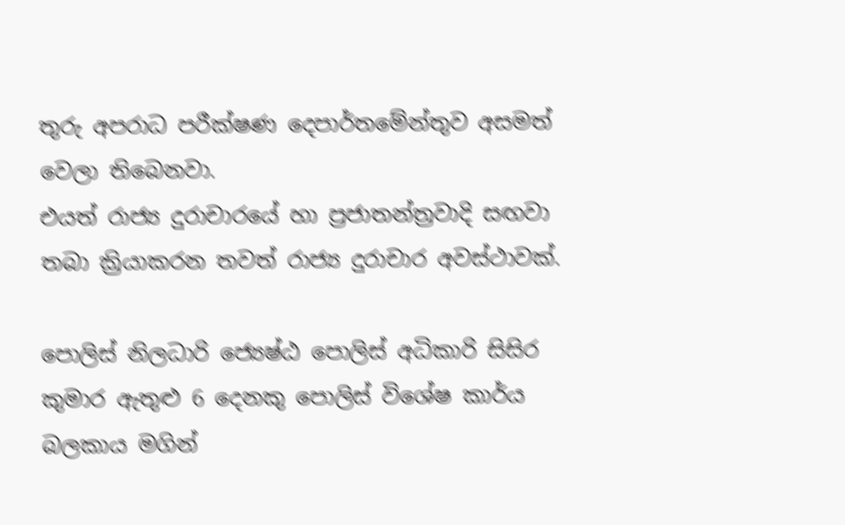තුරු අපරාධ පරීක්ෂණ දෙපාර්තමේන්තුව අසමත් වෙලා තිබෙනවා.
එයත් රාජ්‍ය දුරාචාරයේ හා ප්‍රජාතන්ත්‍රවාදි සඟවා තබා ක්‍රියාකරන තවත් රාජ්‍ය දුරාචාර අවස්ථාවක්.

පොලිස් නිලධාරි ජ්‍යෙෂ්ඨ පොලිස් අධිකාරි සිසිර කුමාර ඇතුළු 6 දෙනකු පොලිස් විශේෂ කාර්ය බලකාය මගින්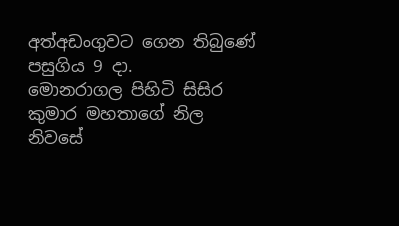අත්අඩංගුවට ගෙන තිබුණේ පසුගිය 9 දා.
මොනරාගල පිහිටි සිසිර කුමාර මහතාගේ නිල නිවසේ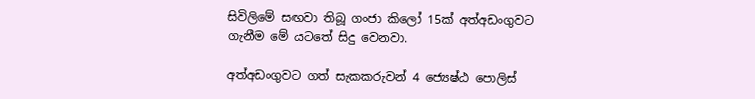සිවිලිමේ සඟවා තිබූ ගංජා කිලෝ 15ක් අත්අඩංගුවට
ගැනීම මේ යටතේ සිදු වෙනවා.

අත්අඩංගුවට ගත් සැකකරුවන් 4 ජ්‍යෙෂ්ඨ පොලිස්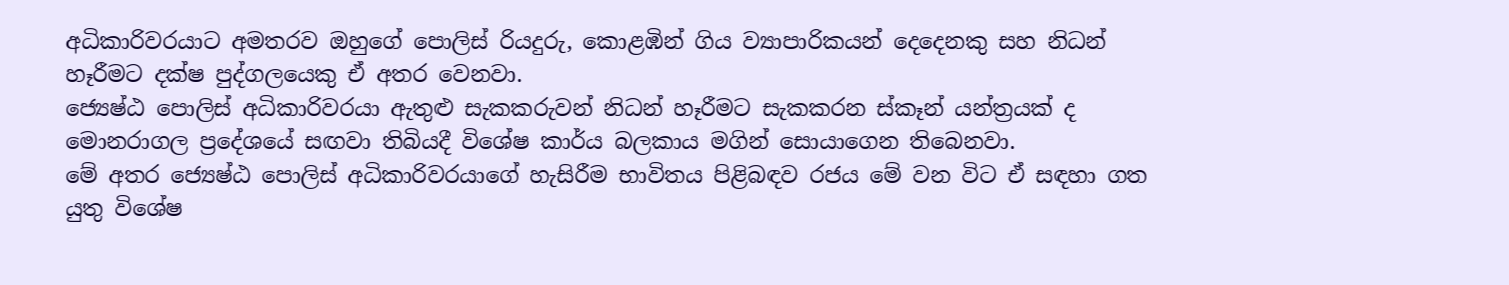අධිකාරිවරයාට අමතරව ඔහුගේ පොලිස් රියදුරු, කොළඹින් ගිය ව්‍යාපාරිකයන් දෙදෙනකු සහ නිධන් හෑරීමට දක්ෂ පුද්ගලයෙකු ඒ අතර වෙනවා.
ජ්‍යෙෂ්ඨ පොලිස් අධිකාරිවරයා ඇතුළු සැකකරුවන් නිධන් හෑරීමට සැකකරන ස්කෑන් යන්ත්‍රයක් ද මොනරාගල ප්‍රදේශයේ සඟවා තිබියදී විශේෂ කාර්ය බලකාය මගින් සොයාගෙන තිබෙනවා.
මේ අතර ජ්‍යෙෂ්ඨ පොලිස් අධිකාරිවරයාගේ හැසිරීම භාවිතය පිළිබඳව රජය මේ වන විට ඒ සඳහා ගත යුතු විශේෂ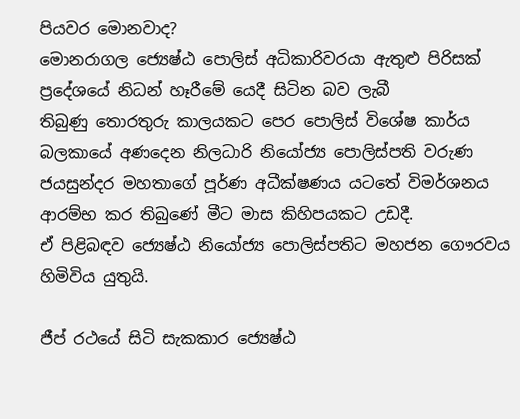පියවර මොනවාද?
මොනරාගල ජ්‍යෙෂ්ඨ පොලිස් අධිකාරිවරයා ඇතුළු පිරිසක් ප්‍රදේශයේ නිධන් හෑරීමේ යෙදී සිටින බව ලැබී
තිබුණු තොරතුරු කාලයකට පෙර පොලිස් විශේෂ කාර්ය බලකායේ අණදෙන නිලධාරි නියෝජ්‍ය පොලිස්පති වරුණ ජයසුන්දර මහතාගේ පූර්ණ අධීක්ෂණය යටතේ විමර්ශනය ආරම්භ කර තිබුණේ මීට මාස කිහිපයකට උඩදී.
ඒ පිළිබඳව ජ්‍යෙෂ්ඨ නියෝජ්‍ය පොලිස්පතිට මහජන ගෞරවය හිමිවිය යුතුයි.

ජීප් රථයේ සිටි සැකකාර ජ්‍යෙෂ්ඨ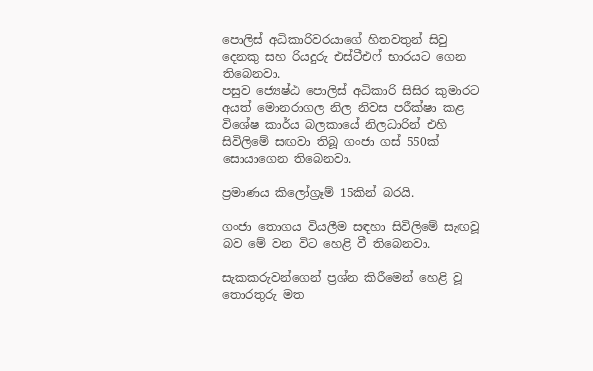පොලිස් අධිකාරිවරයාගේ හිතවතුන් සිවු දෙනකු සහ රියදුරු එස්ටීඑෆ් භාරයට ගෙන තිබෙනවා.
පසුව ජ්‍යෙෂ්ඨ පොලිස් අධිකාරි සිසිර කුමාරට අයත් මොනරාගල නිල නිවස පරීක්ෂා කළ විශේෂ කාර්ය බලකායේ නිලධාරින් එහි සිවිලිමේ සඟවා තිබූ ගංජා ගස් 550ක් සොයාගෙන තිබෙනවා.

ප්‍රමාණය කිලෝග්‍රෑම් 15කින් බරයි.

ගංජා තොගය වියලීම සඳහා සිවිලිමේ සැඟවූ බව මේ වන විට හෙළි වී තිබෙනවා.

සැකකරුවන්ගෙන් ප්‍රශ්න කිරීමෙන් හෙළි වූ තොරතුරු මත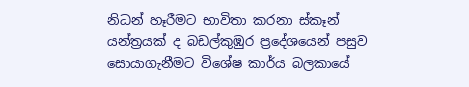නිධන් හෑරීමට භාවිතා කරනා ස්කෑන් යන්ත්‍රයක් ද බඩල්කුඹුර ප්‍රදේශයෙන් පසුව සොයාගැනීමට විශේෂ කාර්ය බලකායේ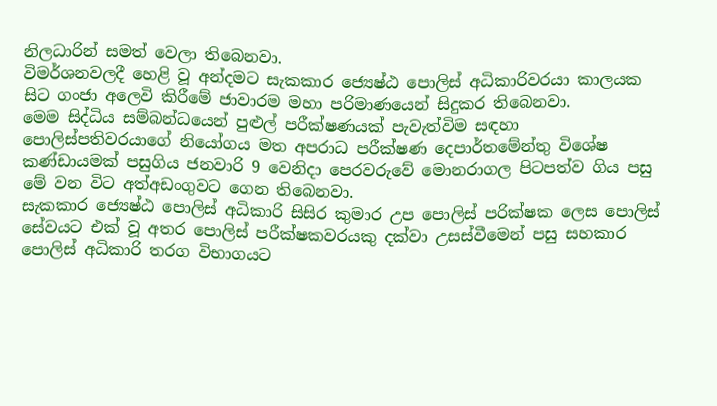නිලධාරින් සමත් වෙලා තිබෙනවා.
විමර්ශනවලදී හෙළි වූ අන්දමට සැකකාර ජ්‍යෙෂ්ඨ පොලිස් අධිකාරිවරයා කාලයක සිට ගංජා අලෙවි කිරීමේ ජාවාරම මහා පරිමාණයෙන් සිදුකර තිබෙනවා.
මෙම සිද්ධිය සම්බන්ධයෙන් පුළුල් පරීක්ෂණයක් පැවැත්විම සඳහා පොලිස්පතිවරයාගේ නියෝගය මත අපරාධ පරීක්ෂණ දෙපාර්තමේන්තු විශේෂ කණ්ඩායමක් පසුගිය ජනවාරි 9 වෙනිදා පෙරවරුවේ මොනරාගල පිටපත්ව ගිය පසු මේ වන විට අත්අඩංගුවට ගෙන තිබෙනවා.
සැකකාර ජ්‍යෙෂ්ඨ පොලිස් අධිකාරි සිසිර කුමාර උප පොලිස් පරික්ෂක ලෙස පොලිස් සේවයට එක් වූ අතර පොලිස් පරීක්ෂකවරයකු දක්වා උසස්වීමෙන් පසු සහකාර පොලිස් අධිකාරි තරග විභාගයට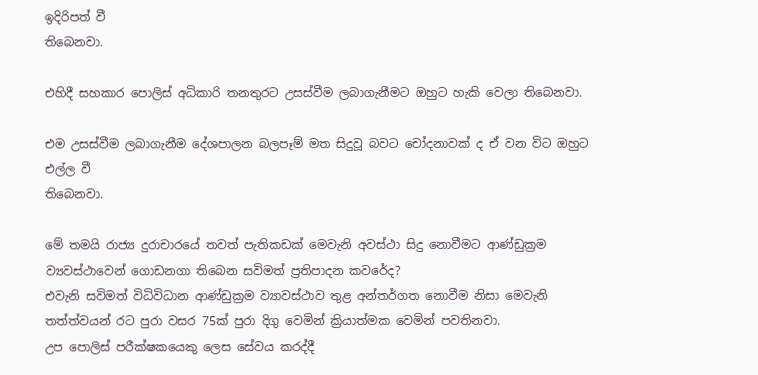ඉදිරිපත් වී
තිබෙනවා.

එහිදී සහකාර පොලිස් අධිකාරි තනතුරට උසස්වීම ලබාගැනීමට ඔහුට හැකි වෙලා තිබෙනවා.

එම උසස්වීම ලබාගැනීම දේශපාලන බලපෑම් මත සිදුවූ බවට චෝදනාවක් ද ඒ වන විට ඔහුට එල්ල වී
තිබෙනවා.

මේ තමයි රාජ්‍ය දුරාචාරයේ තවත් පැතිකඩක් මෙවැනි අවස්ථා සිදු නොවීමට ආණ්ඩුක්‍රම ව්‍යවස්ථාවෙන් ගොඩනගා තිබෙන සවිමත් ප්‍රතිපාදන කවරේද?
එවැනි සවිමත් විධිවිධාන ආණ්ඩුක්‍රම ව්‍යාවස්ථාව තුළ අන්තර්ගත නොවීම නිසා මෙවැනි තත්ත්වයන් රට පුරා වසර 75ක් පුරා දිගු වෙමින් ක්‍රියාත්මක වෙමින් පවතිනවා.
උප පොලිස් පරීක්ෂකයෙකු ලෙස සේවය කරද්දී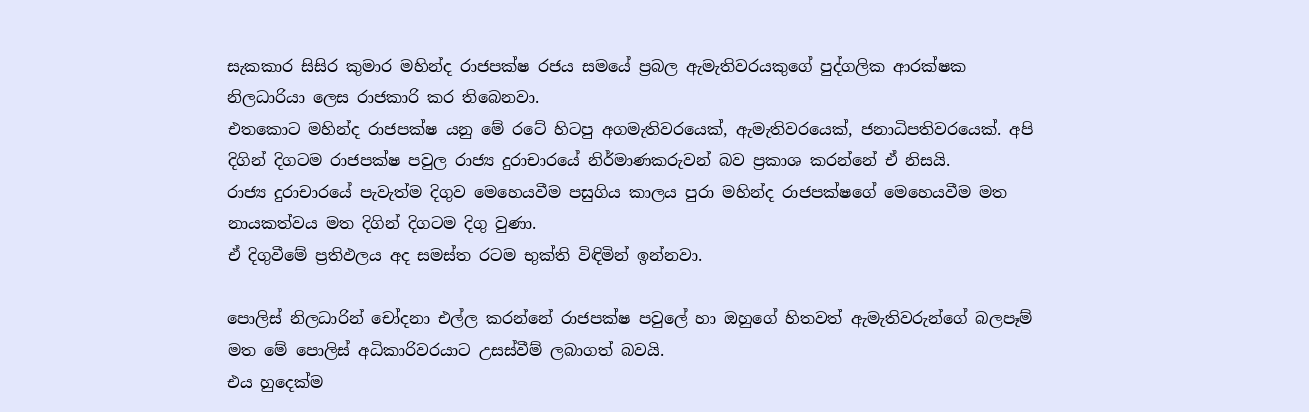සැකකාර සිසිර කුමාර මහින්ද රාජපක්ෂ රජය සමයේ ප්‍රබල ඇමැතිවරයකුගේ පුද්ගලික ආරක්ෂක නිලධාරියා ලෙස රාජකාරි කර තිබෙනවා.
එතකොට මහින්ද රාජපක්ෂ යනු මේ රටේ හිටපු අගමැතිවරයෙක්, ඇමැතිවරයෙක්, ජනාධිපතිවරයෙක්. අපි දිගින් දිගටම රාජපක්ෂ පවුල රාජ්‍ය දුරාචාරයේ නිර්මාණකරුවන් බව ප්‍රකාශ කරන්නේ ඒ නිසයි.
රාජ්‍ය දුරාචාරයේ පැවැත්ම දිගුව මෙහෙයවීම පසුගිය කාලය පුරා මහින්ද රාජපක්ෂගේ මෙහෙයවීම මත නායකත්වය මත දිගින් දිගටම දිගු වුණා.
ඒ දිගුවීමේ ප්‍රතිඵලය අද සමස්ත රටම භුක්ති විඳිමින් ඉන්නවා.

පොලිස් නිලධාරින් චෝදනා එල්ල කරන්නේ රාජපක්ෂ පවුලේ හා ඔහුගේ හිතවත් ඇමැතිවරුන්ගේ බලපෑම් මත මේ පොලිස් අධිකාරිවරයාට උසස්වීම් ලබාගත් බවයි.
එය හුදෙක්ම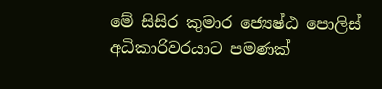මේ සිසිර කුමාර ජ්‍යෙෂ්ඨ පොලිස් අධිකාරිවරයාට පමණක්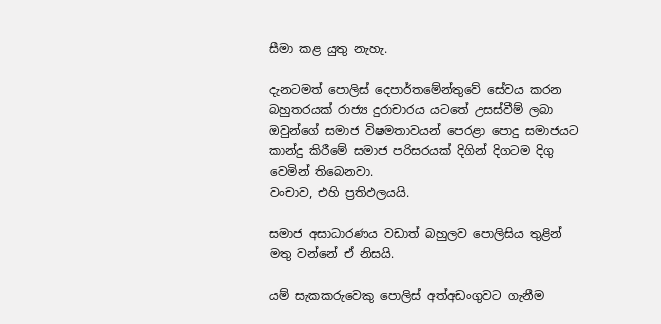සීමා කළ යුතු නැහැ.

දැනටමත් පොලිස් දෙපාර්තමේන්තුවේ සේවය කරන බහුතරයක් රාජ්‍ය දුරාචාරය යටතේ උසස්වීම් ලබා ඔවුන්ගේ සමාජ විෂමතාවයන් පෙරළා පොදු සමාජයට කාන්දු කිරීමේ සමාජ පරිසරයක් දිගින් දිගටම දිගු වෙමින් තිබෙනවා.
වංචාව, එහි ප්‍රතිඵලයයි.

සමාජ අසාධාරණය වඩාත් බහුලව පොලිසිය තුළින් මතු වන්නේ ඒ නිසයි.

යම් සැකකරුවෙකු පොලිස් අත්අඩංගුවට ගැනීම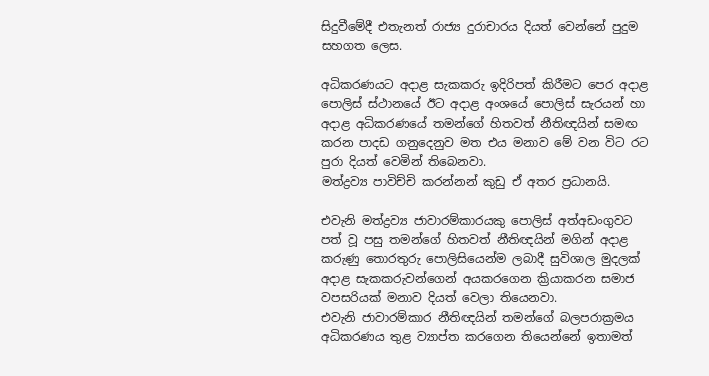සිදුවීමේදී එතැනත් රාජ්‍ය දුරාචාරය දියත් වෙන්නේ පුදුම සහගත ලෙස.

අධිකරණයට අදාළ සැකකරු ඉදිරිපත් කිරීමට පෙර අදාළ පොලිස් ස්ථානයේ ඊට අදාළ අංශයේ පොලිස් සැරයන් හා අදාළ අධිකරණයේ තමන්ගේ හිතවත් නීතිඥයින් සමඟ කරන පාදඩ ගනුදෙනුව මත එය මනාව මේ වන විට රට පුරා දියත් වෙමින් තිබෙනවා.
මත්ද්‍රව්‍ය පාවිච්චි කරන්නන් කුඩු ඒ අතර ප්‍රධානයි.

එවැනි මත්ද්‍රව්‍ය ජාවාරම්කාරයකු පොලිස් අත්අඩංගුවට පත් වූ පසු තමන්ගේ හිතවත් නීතිඥයින් මගින් අදාළ කරුණු තොරතුරු පොලිසියෙන්ම ලබාදී සුවිශාල මුදලක් අදාළ සැකකරුවන්ගෙන් අයකරගෙන ක්‍රියාකරන සමාජ වපසරියක් මනාව දියත් වෙලා තියෙනවා.
එවැනි ජාවාරම්කාර නීතිඥයින් තමන්ගේ බලපරාක්‍රමය අධිකරණය තුළ ව්‍යාප්ත කරගෙන තියෙන්නේ ඉතාමත්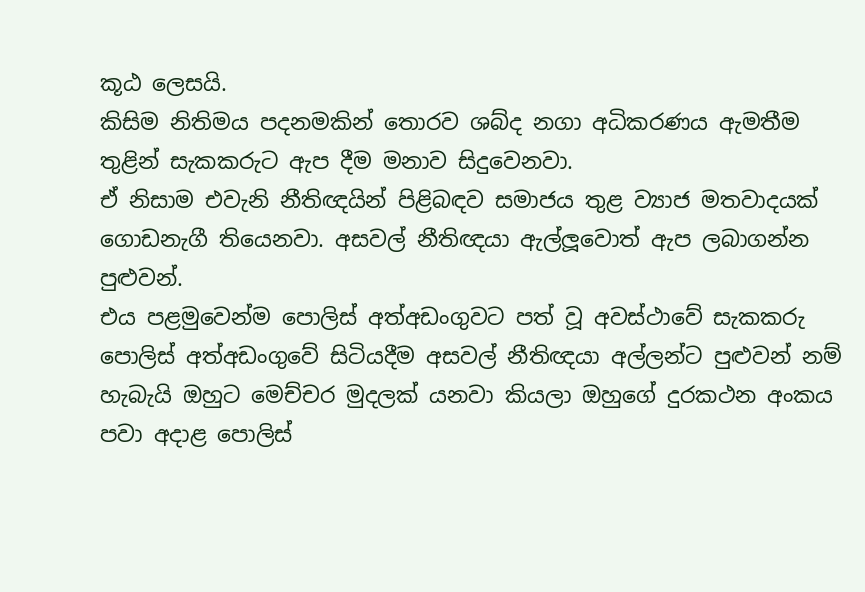කූඨ ලෙසයි.
කිසිම නිතිමය පදනමකින් තොරව ශබ්ද නගා අධිකරණය ඇමතීම තුළින් සැකකරුට ඇප දීම මනාව සිදුවෙනවා.
ඒ නිසාම එවැනි නීතිඥයින් පිළිබඳව සමාජය තුළ ව්‍යාජ මතවාදයක් ගොඩනැගී තියෙනවා. අසවල් නීතිඥයා ඇල්ලූවොත් ඇප ලබාගන්න පුළුවන්.
එය පළමුවෙන්ම පොලිස් අත්අඩංගුවට පත් වූ අවස්ථාවේ සැකකරු පොලිස් අත්අඩංගුවේ සිටියදීම අසවල් නීතිඥයා අල්ලන්ට පුළුවන් නම් හැබැයි ඔහුට මෙච්චර මුදලක් යනවා කියලා ඔහුගේ දුරකථන අංකය පවා අදාළ පොලිස්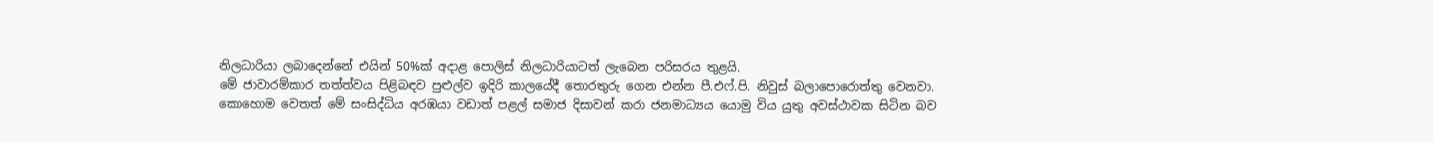නිලධාරියා ලබාදෙන්නේ එයින් 50%ක් අදාළ පොලිස් නිලධාරියාටත් ලැබෙන පරිසරය තුළයි.
මේ ජාවාරම්කාර තත්ත්වය පිළිබඳව පුළුල්ව ඉදිරි කාලයේදී තොරතුරු ගෙන එන්න පී.එෆ්.පි. නිවුස් බලාපොරොත්තු වෙනවා.
කොහොම වෙතත් මේ සංසිද්ධිය අරඹයා වඩාත් පළල් සමාජ දිසාවන් කරා ජනමාධ්‍යය යොමු විය යුතු අවස්ථාවක සිටින බව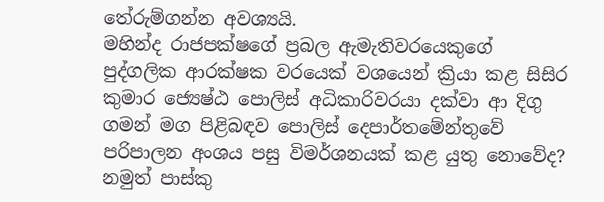තේරුම්ගන්න අවශ්‍යයි.
මහින්ද රාජපක්ෂගේ ප්‍රබල ඇමැතිවරයෙකුගේ පුද්ගලික ආරක්ෂක වරයෙක් වශයෙන් ක්‍රියා කළ සිසිර කුමාර ජ්‍යෙෂ්ඨ පොලිස් අධිකාරිවරයා දක්වා ආ දිගු ගමන් මග පිළිබඳව පොලිස් දෙපාර්තමේන්තුවේ පරිපාලන අංශය පසු විමර්ශනයක් කළ යුතු නොවේද?
නමුත් පාස්කු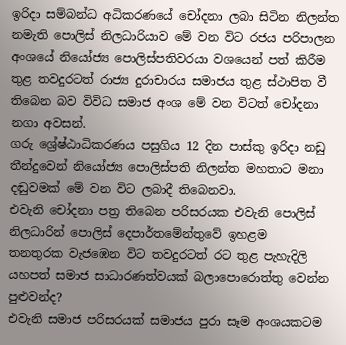ඉරිදා සම්බන්ධ අධිකරණයේ චෝදනා ලබා සිටින නිලන්ත නමැති පොලිස් නිලධාරියාව මේ වන විට රජය පරිපාලන අංශයේ නියෝජ්‍ය පොලිස්පතිවරයා වශයෙන් පත් කිරීම තුළ තවදුරටත් රාජ්‍ය දුරාචාරය සමාජය තුළ ස්ථාපිත වී තිබෙන බව විවිධ සමාජ අංශ මේ වන විටත් චෝදනා නගා අවසන්.
ගරු ශ්‍රේෂ්ඨාධිකරණය පසුගිය 12 දින පාස්කු ඉරිදා නඩු තීන්දුවෙන් නියෝජ්‍ය පොලිස්පති නිලන්ත මහතාට මනා දඬුවමක් මේ වන විට ලබාදී තිබෙනවා.
එවැනි චෝදනා පත්‍ර තිබෙන පරිසරයක එවැනි පොලිස් නිලධාරින් පොලිස් දෙපාර්තමේන්තුවේ ඉහළම
තනතුරක වැජඹෙන විට තවදුරටත් රට තුළ පැහැදිලි යහපත් සමාජ සාධාරණත්වයක් බලාපොරොත්තු වෙන්න පුළුවන්ද?
එවැනි සමාජ පරිසරයක් සමාජය පුරා සෑම අංශයකටම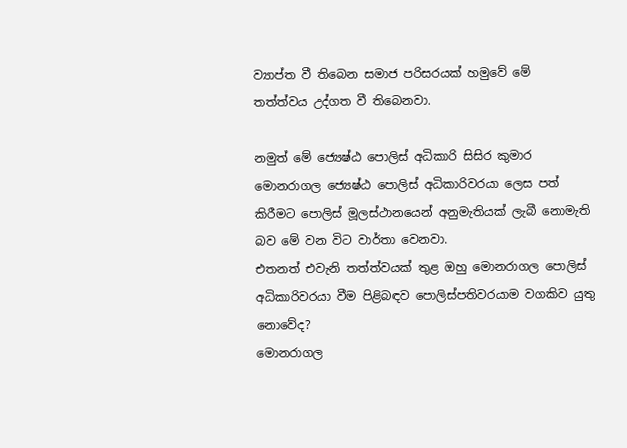ව්‍යාප්ත වී තිබෙන සමාජ පරිසරයක් හමුවේ මේ
තත්ත්වය උද්ගත වී තිබෙනවා.

නමුත් මේ ජ්‍යෙෂ්ඨ පොලිස් අධිකාරි සිසිර කුමාර මොනරාගල ජ්‍යෙෂ්ඨ පොලිස් අධිකාරිවරයා ලෙස පත් කිරීමට පොලිස් මූලස්ථානයෙන් අනුමැතියක් ලැබී නොමැති බව මේ වන විට වාර්තා වෙනවා.
එතනත් එවැනි තත්ත්වයක් තුළ ඔහු මොනරාගල පොලිස් අධිකාරිවරයා වීම පිළිබඳව පොලිස්පතිවරයාම වගකිව යුතු නොවේද?
මොනරාගල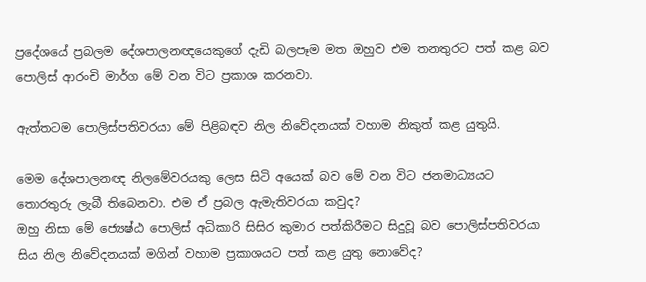ප්‍රදේශයේ ප්‍රබලම දේශපාලනඥයෙකුගේ දැඩි බලපෑම මත ඔහුව එම තනතුරට පත් කළ බව පොලිස් ආරංචි මාර්ග මේ වන විට ප්‍රකාශ කරනවා.

ඇත්තටම පොලිස්පතිවරයා මේ පිළිබඳව නිල නිවේදනයක් වහාම නිකුත් කළ යුතුයි.

මෙම දේශපාලනඥ නිලමේවරයකු ලෙස සිටි අයෙක් බව මේ වන විට ජනමාධ්‍යයට තොරතුරු ලැබී තිබෙනවා. එම ඒ ප්‍රබල ඇමැතිවරයා කවුද?
ඔහු නිසා මේ ජ්‍යෙෂ්ඨ පොලිස් අධිකාරි සිසිර කුමාර පත්කිරීමට සිදුවූ බව පොලිස්පතිවරයා සිය නිල නිවේදනයක් මගින් වහාම ප්‍රකාශයට පත් කළ යුතු නොවේද?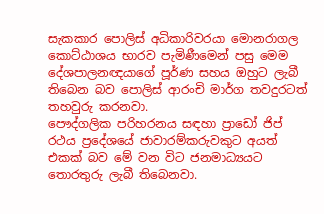සැකකාර පොලිස් අධිකාරිවරයා මොනරාගල කොට්ඨාශය භාරව පැමිණීමෙන් පසු මෙම දේශපාලනඥයාගේ පූර්ණ සහය ඔහුට ලැබී තිබෙන බව පොලිස් ආරංචි මාර්ග තවදුරටත් තහවුරු කරනවා.
පෞද්ගලික පරිහරනය සඳහා ප්‍රාඩෝ ජිප් රථය ප්‍රදේශයේ ජාවාරම්කරුවකුට අයත් එකක් බව මේ වන විට ජනමාධ්‍යයට තොරතුරු ලැබී තිබෙනවා.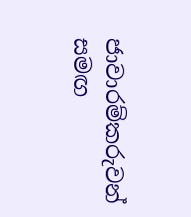ජාවාරම්කරුවන් සමඟ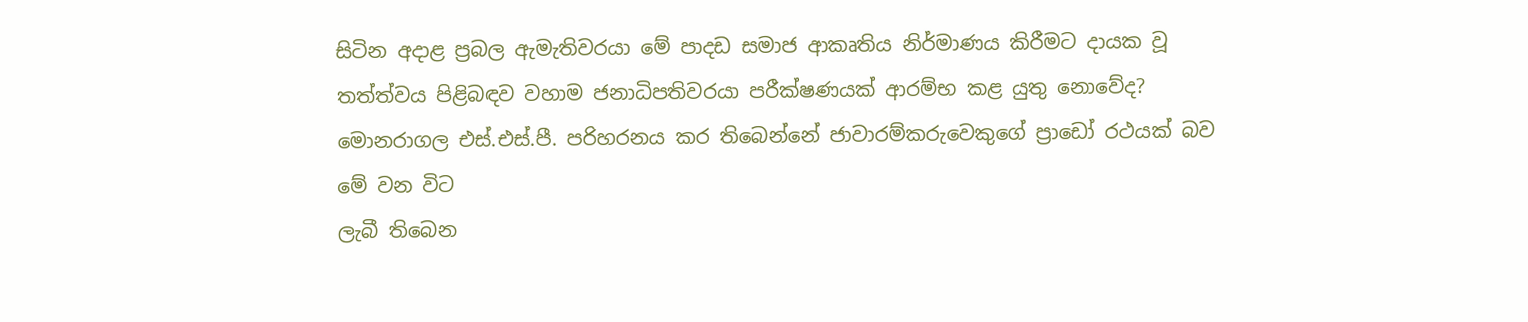සිටින අදාළ ප්‍රබල ඇමැතිවරයා මේ පාදඩ සමාජ ආකෘතිය නිර්මාණය කිරීමට දායක වූ තත්ත්වය පිළිබඳව වහාම ජනාධිපතිවරයා පරීක්ෂණයක් ආරම්භ කළ යුතු නොවේද?
මොනරාගල එස්.එස්.පී. පරිහරනය කර තිබෙන්නේ ජාවාරම්කරුවෙකුගේ ප්‍රාඩෝ රථයක් බව මේ වන විට
ලැබී තිබෙන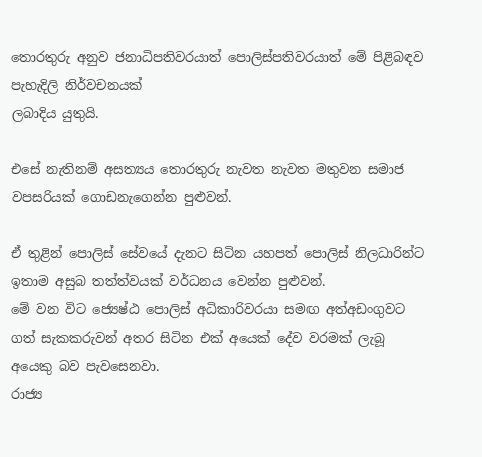තොරතුරු අනුව ජනාධිපතිවරයාත් පොලිස්පතිවරයාත් මේ පිළිබඳව පැහැදිලි නිර්වචනයක්
ලබාදිය යුතුයි.

එසේ නැතිනම් අසත්‍යය තොරතුරු නැවත නැවත මතුවන සමාජ වපසරියක් ගොඩනැගෙන්න පුළුවන්.

ඒ තුළින් පොලිස් සේවයේ දැනට සිටින යහපත් පොලිස් නිලධාරින්ට ඉතාම අසුබ තත්ත්වයක් වර්ධනය වෙන්න පුළුවන්.
මේ වන විට ජ්‍යෙෂ්ඨ පොලිස් අධිකාරිවරයා සමඟ අත්අඩංගුවට ගත් සැකකරුවන් අතර සිටින එක් අයෙක් දේව වරමක් ලැබූ අයෙකු බව පැවසෙනවා.
රාජ්‍ය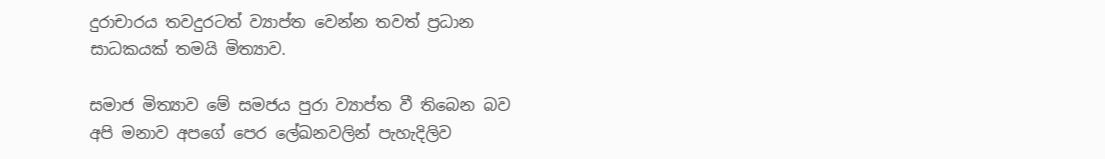දුරාචාරය තවදුරටත් ව්‍යාප්ත වෙන්න තවත් ප්‍රධාන සාධකයක් තමයි මිත්‍යාව.

සමාජ මිත්‍යාව මේ සමජය පුරා ව්‍යාප්ත වී තිබෙන බව අපි මනාව අපගේ පෙර ලේඛනවලින් පැහැදිලිව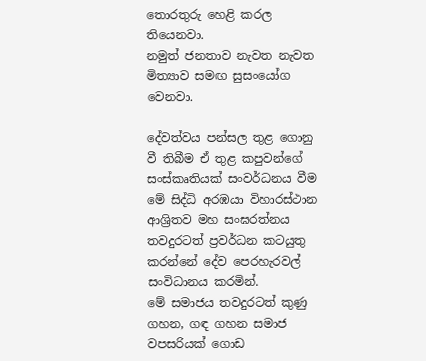තොරතුරු හෙළි කරල තියෙනවා.
නමුත් ජනතාව නැවත නැවත මිත්‍යාව සමඟ සුසංයෝග වෙනවා.

දේවත්වය පන්සල තුළ ගොනු වී තිබීම ඒ තුළ කපුවන්ගේ සංස්කෘතියක් සංවර්ධනය වීම මේ සිද්ධි අරඹයා විහාරස්ථාන ආශ්‍රිතව මහ සංඝරත්නය තවදුරටත් ප්‍රවර්ධන කටයුතු කරන්නේ දේව පෙරහැරවල් සංවිධානය කරමින්.
මේ සමාජය තවදුරටත් කුණු ගහන, ගඳ ගහන සමාජ වපසරියක් ගොඩ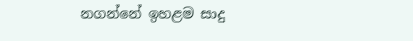නගන්නේ ඉහළම සාදු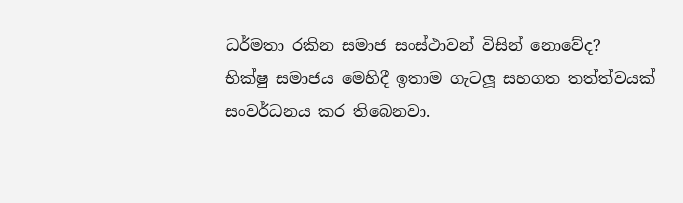ධර්මතා රකින සමාජ සංස්ථාවන් විසින් නොවේද?
භික්ෂු සමාජය මෙහිදී ඉතාම ගැටලූ සහගත තත්ත්වයක් සංවර්ධනය කර තිබෙනවා.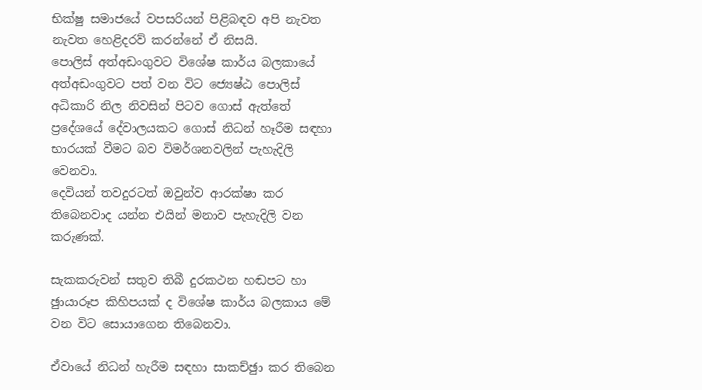භික්ෂු සමාජයේ වපසරියන් පිළිබඳව අපි නැවත නැවත හෙළිදරව් කරන්නේ ඒ නිසයි.
පොලිස් අත්අඩංගුවට විශේෂ කාර්ය බලකායේ අත්අඩංගුවට පත් වන විට ජ්‍යෙෂ්ඨ පොලිස් අධිකාරි නිල නිවසින් පිටව ගොස් ඇත්තේ ප්‍රදේශයේ දේවාලයකට ගොස් නිධන් හෑරීම සඳහා භාරයක් වීමට බව විමර්ශනවලින් පැහැදිලි වෙනවා.
දෙවියන් තවදුරටත් ඔවුන්ව ආරක්ෂා කර තිබෙනවාද යන්න එයින් මනාව පැහැදිලි වන කරුණක්.

සැකකරුවන් සතුව තිබී දුරකථන හඬපට හා ඡුායාරූප කිහිපයක් ද විශේෂ කාර්ය බලකාය මේ වන විට සොයාගෙන තිබෙනවා.

ඒවායේ නිධන් හැරීම සඳහා සාකච්ඡුා කර තිබෙන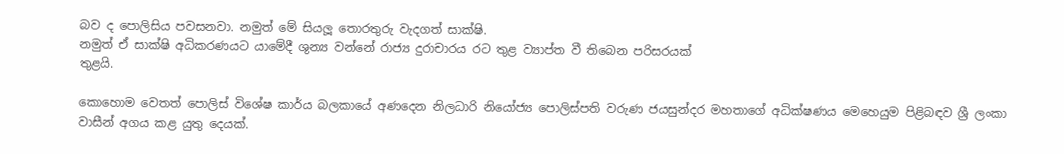බව ද පොලිසිය පවසනවා. නමුත් මේ සියලූ තොරතුරු වැදගත් සාක්ෂි.
නමුත් ඒ සාක්ෂි අධිකරණයට යාමේදී ශුන්‍ය වන්නේ රාජ්‍ය දුරාචාරය රට තුළ ව්‍යාප්ත වී තිබෙන පරිසරයක්
තුළයි.

කොහොම වෙතත් පොලිස් විශේෂ කාර්ය බලකායේ අණදෙන නිලධාරි නියෝජ්‍ය පොලිස්පති වරුණ ජයසුන්දර මහතාගේ අධික්ෂණය මෙහෙයුම පිළිබඳව ශ්‍රී ලංකා වාසීන් අගය කළ යුතු දෙයක්.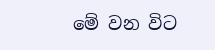මේ වන විට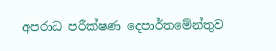අපරාධ පරීක්ෂණ දෙපාර්තමේන්තුව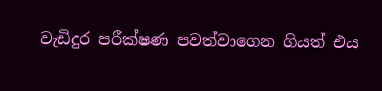වැඩිදුර පරීක්ෂණ පවත්වාගෙන ගියත් එය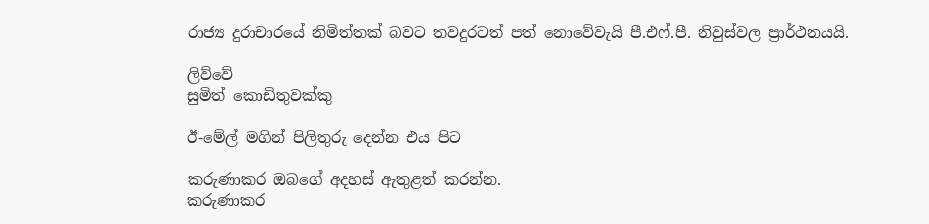රාජ්‍ය දුරාචාරයේ නිමිත්තක් බවට තවදුරටත් පත් නොවේවැයි පී.එෆ්.පී. නිවුස්වල ප්‍රාර්ථනයයි.

ලිව්වේ
සුමිත් කොඩිතුවක්කු

ඊ-මේල් මගින් පිලිතුරු දෙන්න එය පිට

කරුණාකර ඔබගේ අදහස් ඇතුළත් කරන්න.
කරුණාකර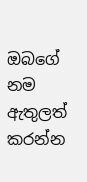ඔබගේ නම ඇතුලත් කරන්න